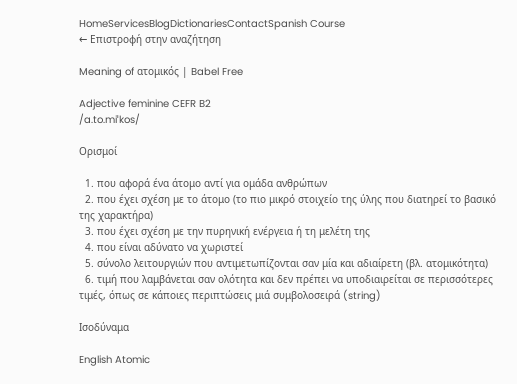HomeServicesBlogDictionariesContactSpanish Course
← Επιστροφή στην αναζήτηση

Meaning of ατομικός | Babel Free

Adjective feminine CEFR B2
/a.to.miˈkos/

Ορισμοί

  1. που αφορά ένα άτομο αντί για ομάδα ανθρώπων
  2. που έχει σχέση με το άτομο (το πιο μικρό στοιχείο της ύλης που διατηρεί το βασικό της χαρακτήρα)
  3. που έχει σχέση με την πυρηνική ενέργεια ή τη μελέτη της
  4. που είναι αδύνατο να χωριστεί
  5. σύνολο λειτουργιών που αντιμετωπίζονται σαν μία και αδιαίρετη (βλ. ατομικότητα)
  6. τιμή που λαμβάνεται σαν ολότητα και δεν πρέπει να υποδιαιρείται σε περισσότερες τιμές, όπως σε κάποιες περιπτώσεις μιά συμβολοσειρά (string)

Ισοδύναμα

English Atomic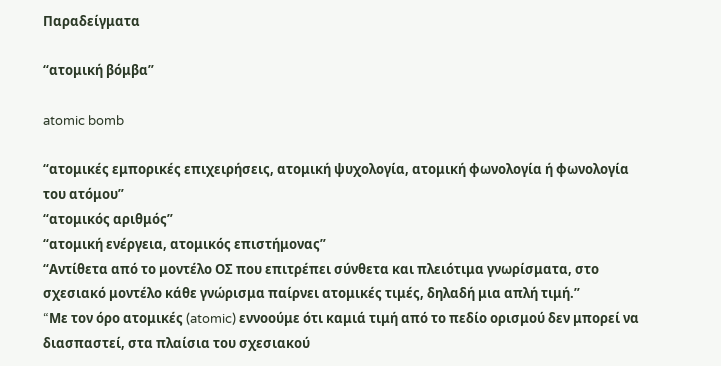Παραδείγματα

“ατομική βόμβα”

atomic bomb

“ατομικές εμπορικές επιχειρήσεις, ατομική ψυχολογία, ατομική φωνολογία ή φωνολογία του ατόμου”
“ατομικός αριθμός”
“ατομική ενέργεια, ατομικός επιστήμονας”
“Αντίθετα από το μοντέλο ΟΣ που επιτρέπει σύνθετα και πλειότιμα γνωρίσματα, στο σχεσιακό μοντέλο κάθε γνώρισμα παίρνει ατομικές τιμές, δηλαδή μια απλή τιμή.”
“Mε τον όρο ατομικές (atomic) εννοούμε ότι καμιά τιμή από το πεδίο ορισμού δεν μπορεί να διασπαστεί, στα πλαίσια του σχεσιακού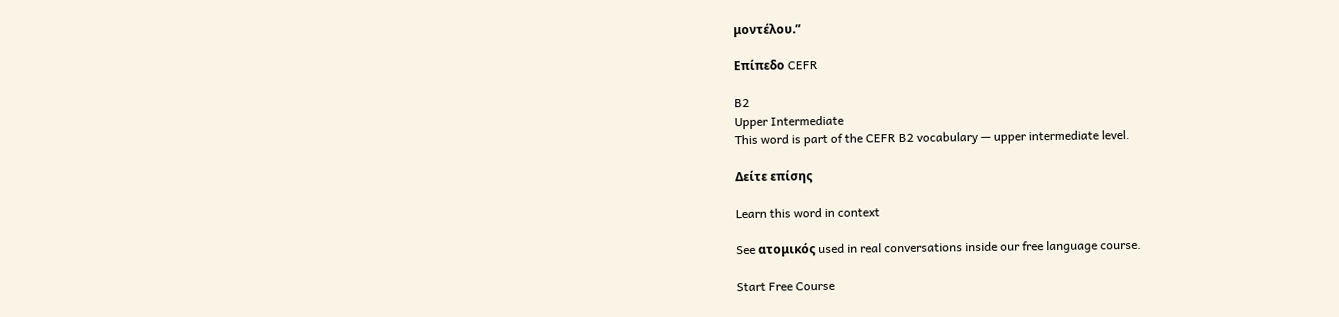μοντέλου.”

Επίπεδο CEFR

B2
Upper Intermediate
This word is part of the CEFR B2 vocabulary — upper intermediate level.

Δείτε επίσης

Learn this word in context

See ατομικός used in real conversations inside our free language course.

Start Free Course